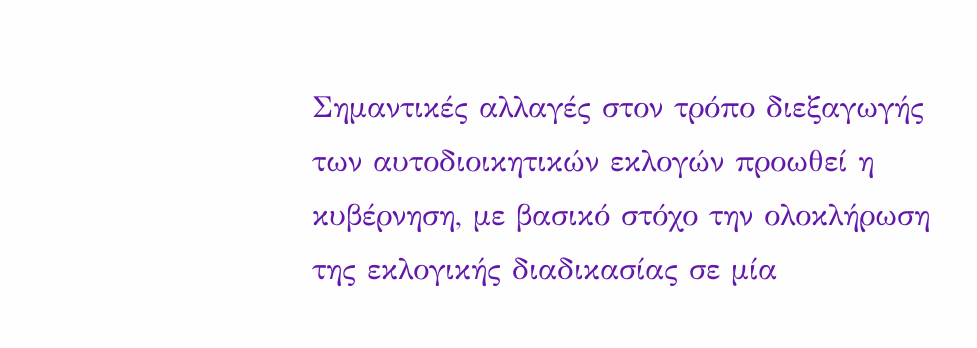Σημαντικές αλλαγές στον τρόπο διεξαγωγής των αυτοδιοικητικών εκλογών προωθεί η κυβέρνηση, με βασικό στόχο την ολοκλήρωση της εκλογικής διαδικασίας σε μία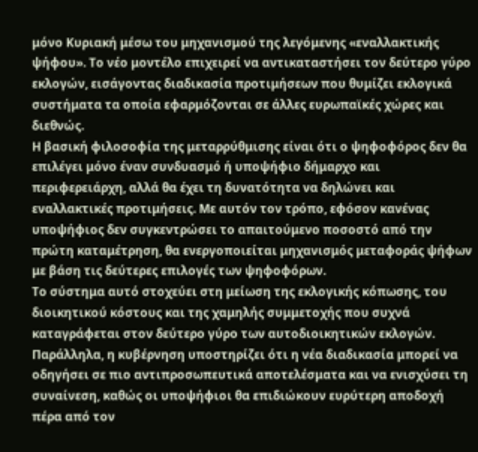μόνο Κυριακή μέσω του μηχανισμού της λεγόμενης «εναλλακτικής ψήφου». Το νέο μοντέλο επιχειρεί να αντικαταστήσει τον δεύτερο γύρο εκλογών, εισάγοντας διαδικασία προτιμήσεων που θυμίζει εκλογικά συστήματα τα οποία εφαρμόζονται σε άλλες ευρωπαϊκές χώρες και διεθνώς.
Η βασική φιλοσοφία της μεταρρύθμισης είναι ότι ο ψηφοφόρος δεν θα επιλέγει μόνο έναν συνδυασμό ή υποψήφιο δήμαρχο και περιφερειάρχη, αλλά θα έχει τη δυνατότητα να δηλώνει και εναλλακτικές προτιμήσεις. Με αυτόν τον τρόπο, εφόσον κανένας υποψήφιος δεν συγκεντρώσει το απαιτούμενο ποσοστό από την πρώτη καταμέτρηση, θα ενεργοποιείται μηχανισμός μεταφοράς ψήφων με βάση τις δεύτερες επιλογές των ψηφοφόρων.
Το σύστημα αυτό στοχεύει στη μείωση της εκλογικής κόπωσης, του διοικητικού κόστους και της χαμηλής συμμετοχής που συχνά καταγράφεται στον δεύτερο γύρο των αυτοδιοικητικών εκλογών. Παράλληλα, η κυβέρνηση υποστηρίζει ότι η νέα διαδικασία μπορεί να οδηγήσει σε πιο αντιπροσωπευτικά αποτελέσματα και να ενισχύσει τη συναίνεση, καθώς οι υποψήφιοι θα επιδιώκουν ευρύτερη αποδοχή πέρα από τον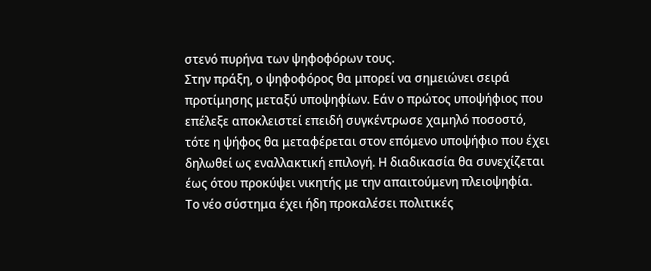στενό πυρήνα των ψηφοφόρων τους.
Στην πράξη, ο ψηφοφόρος θα μπορεί να σημειώνει σειρά προτίμησης μεταξύ υποψηφίων. Εάν ο πρώτος υποψήφιος που επέλεξε αποκλειστεί επειδή συγκέντρωσε χαμηλό ποσοστό, τότε η ψήφος θα μεταφέρεται στον επόμενο υποψήφιο που έχει δηλωθεί ως εναλλακτική επιλογή. Η διαδικασία θα συνεχίζεται έως ότου προκύψει νικητής με την απαιτούμενη πλειοψηφία.
Το νέο σύστημα έχει ήδη προκαλέσει πολιτικές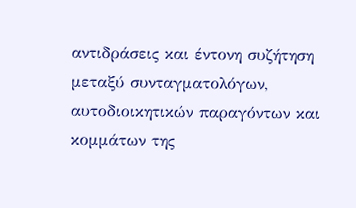αντιδράσεις και έντονη συζήτηση μεταξύ συνταγματολόγων, αυτοδιοικητικών παραγόντων και κομμάτων της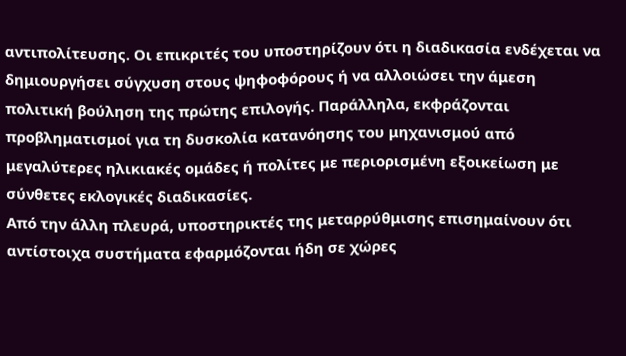αντιπολίτευσης. Οι επικριτές του υποστηρίζουν ότι η διαδικασία ενδέχεται να δημιουργήσει σύγχυση στους ψηφοφόρους ή να αλλοιώσει την άμεση πολιτική βούληση της πρώτης επιλογής. Παράλληλα, εκφράζονται προβληματισμοί για τη δυσκολία κατανόησης του μηχανισμού από μεγαλύτερες ηλικιακές ομάδες ή πολίτες με περιορισμένη εξοικείωση με σύνθετες εκλογικές διαδικασίες.
Από την άλλη πλευρά, υποστηρικτές της μεταρρύθμισης επισημαίνουν ότι αντίστοιχα συστήματα εφαρμόζονται ήδη σε χώρες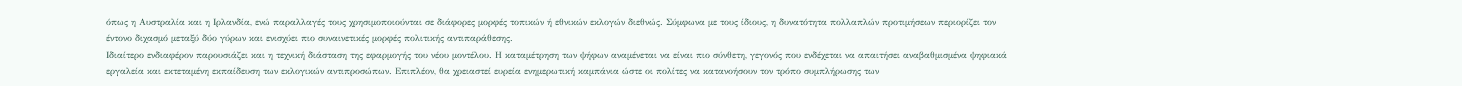όπως η Αυστραλία και η Ιρλανδία, ενώ παραλλαγές τους χρησιμοποιούνται σε διάφορες μορφές τοπικών ή εθνικών εκλογών διεθνώς. Σύμφωνα με τους ίδιους, η δυνατότητα πολλαπλών προτιμήσεων περιορίζει τον έντονο διχασμό μεταξύ δύο γύρων και ενισχύει πιο συναινετικές μορφές πολιτικής αντιπαράθεσης.
Ιδιαίτερο ενδιαφέρον παρουσιάζει και η τεχνική διάσταση της εφαρμογής του νέου μοντέλου. Η καταμέτρηση των ψήφων αναμένεται να είναι πιο σύνθετη, γεγονός που ενδέχεται να απαιτήσει αναβαθμισμένα ψηφιακά εργαλεία και εκτεταμένη εκπαίδευση των εκλογικών αντιπροσώπων. Επιπλέον, θα χρειαστεί ευρεία ενημερωτική καμπάνια ώστε οι πολίτες να κατανοήσουν τον τρόπο συμπλήρωσης των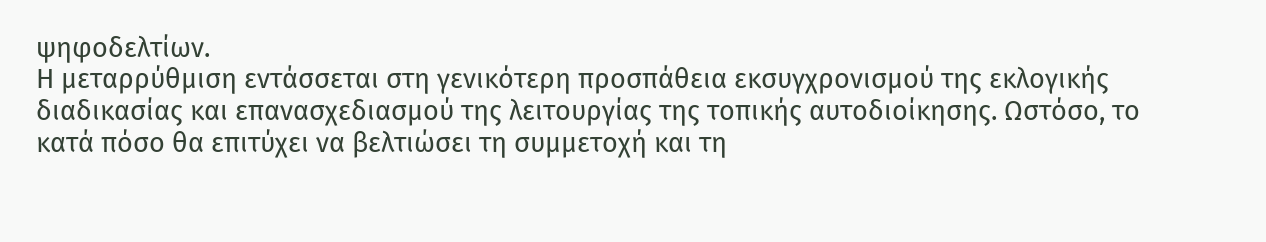ψηφοδελτίων.
Η μεταρρύθμιση εντάσσεται στη γενικότερη προσπάθεια εκσυγχρονισμού της εκλογικής διαδικασίας και επανασχεδιασμού της λειτουργίας της τοπικής αυτοδιοίκησης. Ωστόσο, το κατά πόσο θα επιτύχει να βελτιώσει τη συμμετοχή και τη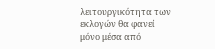λειτουργικότητα των εκλογών θα φανεί μόνο μέσα από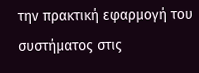την πρακτική εφαρμογή του συστήματος στις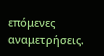επόμενες αναμετρήσεις.